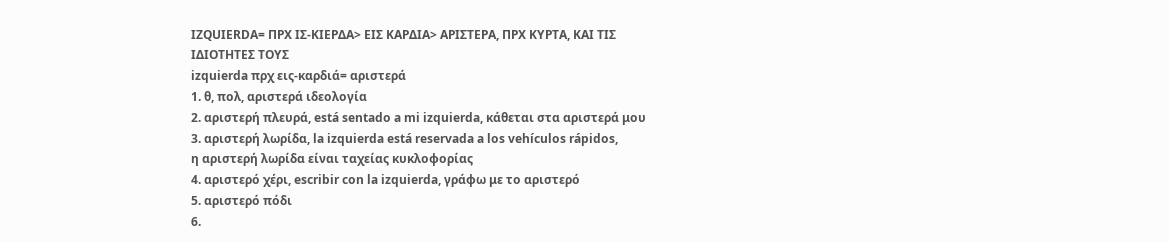IZQUIERDA= ΠΡΧ ΙΣ-ΚΙΕΡΔΑ> ΕΙΣ ΚΑΡΔΙΑ> ΑΡΙΣΤΕΡΑ, ΠΡΧ ΚΥΡΤΑ, ΚΑΙ ΤΙΣ ΙΔΙΟΤΗΤΕΣ ΤΟΥΣ
izquierda πρχ εις-καρδιά= αριστερά
1. θ, πολ, αριστερά ιδεολογία
2. αριστερή πλευρά, está sentado a mi izquierda, κάθεται στα αριστερά μου
3. αριστερή λωρίδα, la izquierda está reservada a los vehículos rápidos,
η αριστερή λωρίδα είναι ταχείας κυκλοφορίας
4. αριστερό χέρι, escribir con la izquierda, γράφω με το αριστερό
5. αριστερό πόδι
6.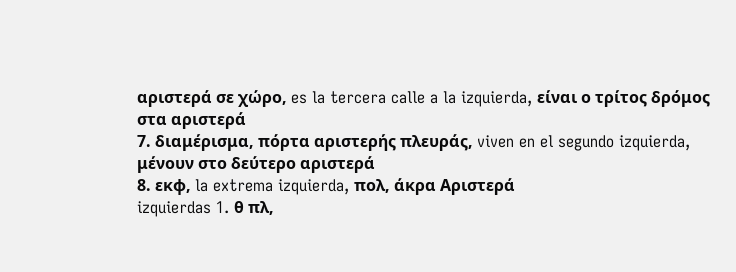αριστερά σε χώρο, es la tercera calle a la izquierda, είναι ο τρίτος δρόμος στα αριστερά
7. διαμέρισμα, πόρτα αριστερής πλευράς, viven en el segundo izquierda,
μένουν στο δεύτερο αριστερά
8. εκφ, la extrema izquierda, πολ, άκρα Αριστερά
izquierdas 1. θ πλ,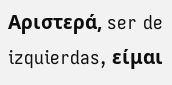Αριστερά, ser de izquierdas, είμαι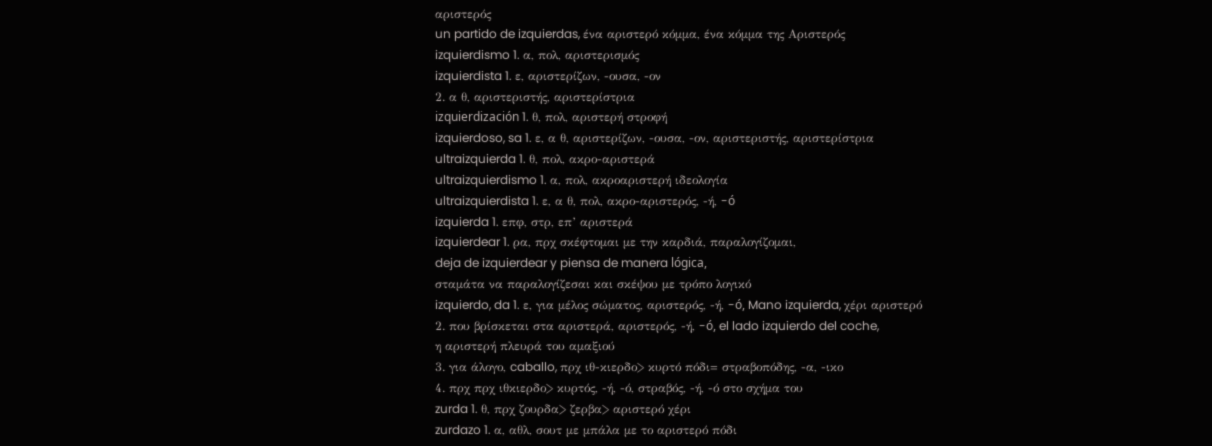αριστερός
un partido de izquierdas, ένα αριστερό κόμμα, ένα κόμμα της Αριστερός
izquierdismo 1. α, πολ, αριστερισμός
izquierdista 1. ε, αριστερίζων, -ουσα, -ον
2. α θ, αριστεριστής, αριστερίστρια
izquierdización 1. θ, πολ, αριστερή στροφή
izquierdoso, sa 1. ε, α θ, αριστερίζων, -ουσα, -ον, αριστεριστής, αριστερίστρια
ultraizquierda 1. θ, πολ, ακρο-αριστερά
ultraizquierdismo 1. α, πολ, ακροαριστερή ιδεολογία
ultraizquierdista 1. ε, α θ, πολ, ακρο-αριστερός, -ή, -ó
izquierda 1. επφ, στρ, επ’ αριστερά
izquierdear 1. ρα, πρχ σκέφτομαι με την καρδιά, παραλογίζομαι,
deja de izquierdear y piensa de manera lógica,
σταμάτα να παραλογίζεσαι και σκέψου με τρόπο λογικό
izquierdo, da 1. ε, για μέλος σώματος, αριστερός, -ή, -ó, Mano izquierda, χέρι αριστερό
2. που βρίσκεται στα αριστερά, αριστερός, -ή, -ó, el lado izquierdo del coche,
η αριστερή πλευρά του αμαξιού
3. για άλογο, caballo, πρχ ιθ-κιερδο> κυρτό πόδι= στραβοπόδης, -α, -ικο
4. πρχ πρχ ιθκιερδο> κυρτός, -ή, -ό, στραβός, -ή, -ό στο σχήμα του
zurda 1. θ, πρχ ζουρδα> ζερβα> αριστερό χέρι
zurdazo 1. α, αθλ, σουτ με μπάλα με το αριστερό πόδι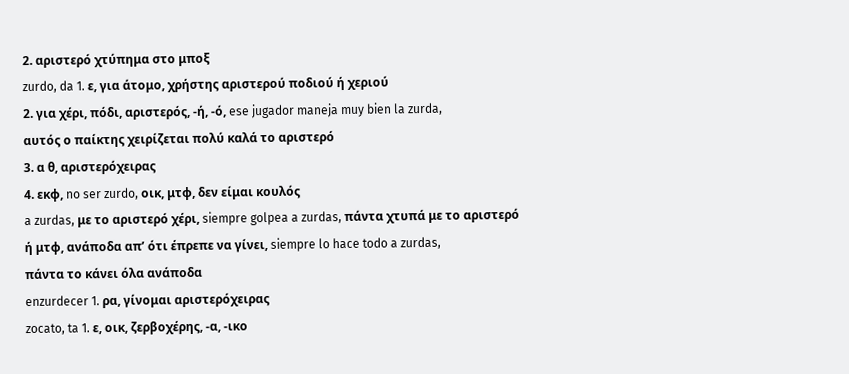2. αριστερό χτύπημα στο μποξ
zurdo, da 1. ε, για άτομο, χρήστης αριστερού ποδιού ή χεριού
2. για χέρι, πόδι, αριστερός, -ή, -ό, ese jugador maneja muy bien la zurda,
αυτός ο παίκτης χειρίζεται πολύ καλά το αριστερό
3. α θ, αριστερόχειρας
4. εκφ, no ser zurdo, οικ, μτφ, δεν είμαι κουλός
a zurdas, με το αριστερό χέρι, siempre golpea a zurdas, πάντα χτυπά με το αριστερό
ή μτφ, ανάποδα απ’ ότι έπρεπε να γίνει, siempre lo hace todo a zurdas,
πάντα το κάνει όλα ανάποδα
enzurdecer 1. ρα, γίνομαι αριστερόχειρας
zocato, ta 1. ε, οικ, ζερβοχέρης, -α, -ικο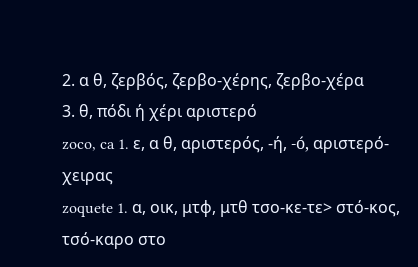2. α θ, ζερβός, ζερβο-χέρης, ζερβο-χέρα
3. θ, πόδι ή χέρι αριστερό
zoco, ca 1. ε, α θ, αριστερός, -ή, -ó, αριστερό-χειρας
zoquete 1. α, οικ, μτφ, μτθ τσο-κε-τε> στό-κος, τσό-καρο στο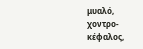μυαλό, χοντρο-κέφαλος,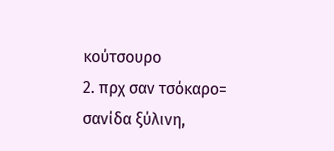κούτσουρο
2. πρχ σαν τσόκαρο= σανίδα ξύλινη,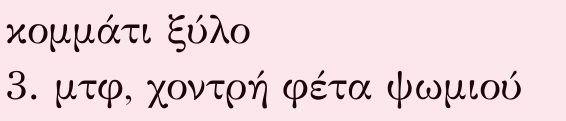κομμάτι ξύλο
3. μτφ, χοντρή φέτα ψωμιού